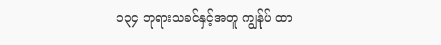၁၃၄ ဘုရားသခင်နှင့်အတူ ကျွန်ုပ် ထာ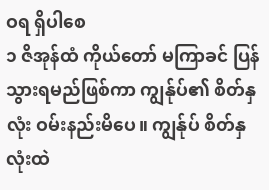ဝရ ရှိပါစေ
၁ ဇိအုန်ထံ ကိုယ်တော် မကြာခင် ပြန်သွားရမည်ဖြစ်ကာ ကျွန်ုပ်၏ စိတ်နှလုံး ဝမ်းနည်းမိပေ။ ကျွန်ုပ် စိတ်နှလုံးထဲ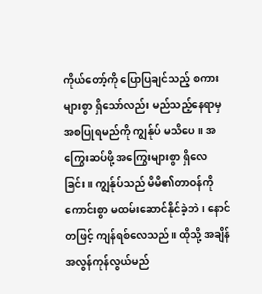ကိုယ်တော့်ကို ပြောပြချင်သည့် စကားများစွာ ရှိသော်လည်း မည်သည့်နေရာမှ အစပြုရမည်ကို ကျွန်ုပ် မသိပေ။ အကြွေးဆပ်ဖို့ အကြွေးများစွာ ရှိလေခြင်း။ ကျွန်ုပ်သည် မိမိ၏တာဝန်ကို ကောင်းစွာ မထမ်းဆောင်နိုင်ခဲ့ဘဲ၊ နောင်တဖြင့် ကျန်ရစ်လေသည်။ ထိုသို့ အချိန်အလွန်ကုန်လွယ်မည်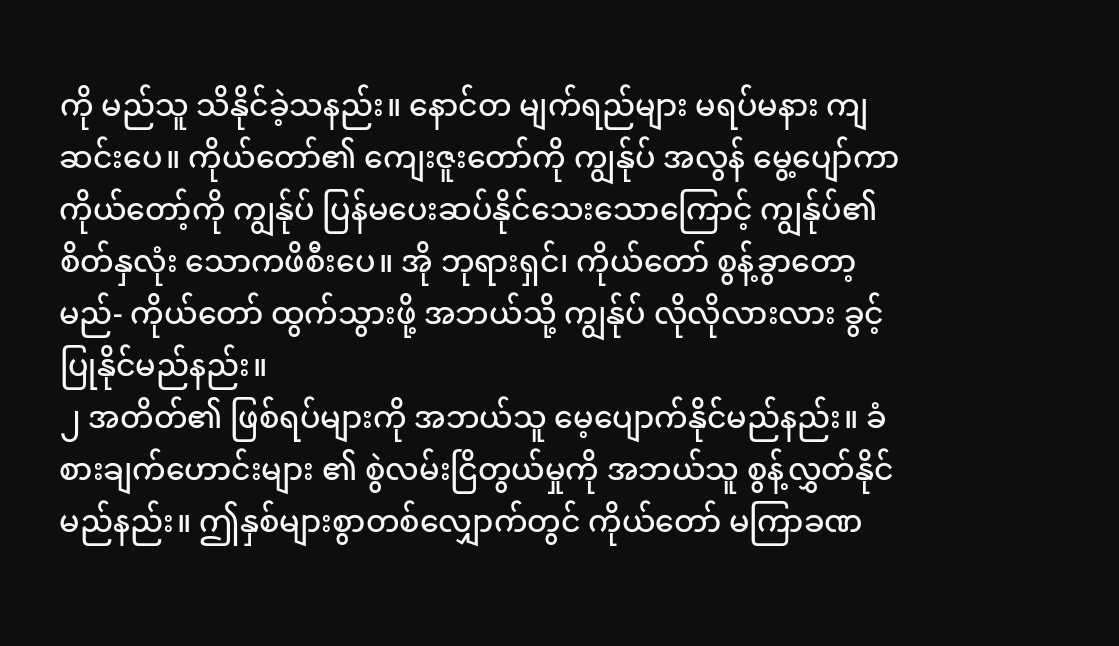ကို မည်သူ သိနိုင်ခဲ့သနည်း။ နောင်တ မျက်ရည်များ မရပ်မနား ကျဆင်းပေ။ ကိုယ်တော်၏ ကျေးဇူးတော်ကို ကျွန်ုပ် အလွန် မွေ့ပျော်ကာ ကိုယ်တော့်ကို ကျွန်ုပ် ပြန်မပေးဆပ်နိုင်သေးသောကြောင့် ကျွန်ုပ်၏ စိတ်နှလုံး သောကဖိစီးပေ။ အို ဘုရားရှင်၊ ကိုယ်တော် စွန့်ခွာတော့မည်- ကိုယ်တော် ထွက်သွားဖို့ အဘယ်သို့ ကျွန်ုပ် လိုလိုလားလား ခွင့်ပြုနိုင်မည်နည်း။
၂ အတိတ်၏ ဖြစ်ရပ်များကို အဘယ်သူ မေ့ပျောက်နိုင်မည်နည်း။ ခံစားချက်ဟောင်းများ ၏ စွဲလမ်းငြိတွယ်မှုကို အဘယ်သူ စွန့်လွှတ်နိုင်မည်နည်း။ ဤနှစ်များစွာတစ်လျှောက်တွင် ကိုယ်တော် မကြာခဏ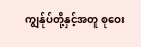ကျွန်ုပ်တို့နှင့်အတူ စုဝေး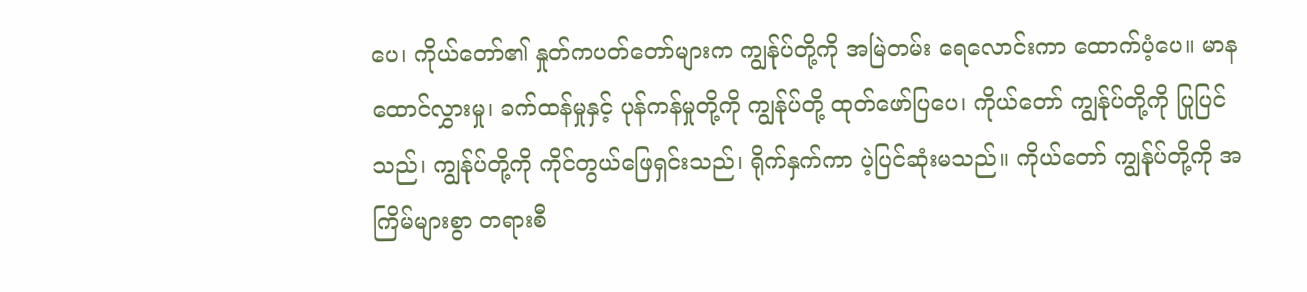ပေ၊ ကိုယ်တော်၏ နှုတ်ကပတ်တော်များက ကျွန်ုပ်တို့ကို အမြဲတမ်း ရေလောင်းကာ ထောက်ပံ့ပေ။ မာနထောင်လွှားမှု၊ ခက်ထန်မှုနှင့် ပုန်ကန်မှုတို့ကို ကျွန်ုပ်တို့ ထုတ်ဖော်ပြပေ၊ ကိုယ်တော် ကျွန်ုပ်တို့ကို ပြုပြင်သည်၊ ကျွန်ုပ်တို့ကို ကိုင်တွယ်ဖြေရှင်းသည်၊ ရိုက်နှက်ကာ ပဲ့ပြင်ဆုံးမသည်။ ကိုယ်တော် ကျွန်ုပ်တို့ကို အကြိမ်များစွာ တရားစီ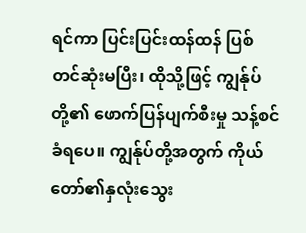ရင်ကာ ပြင်းပြင်းထန်ထန် ပြစ်တင်ဆုံးမပြီး၊ ထိုသို့ဖြင့် ကျွန်ုပ်တို့၏ ဖောက်ပြန်ပျက်စီးမှု သန့်စင်ခံရပေ။ ကျွန်ုပ်တို့အတွက် ကိုယ်တော်၏နှလုံးသွေး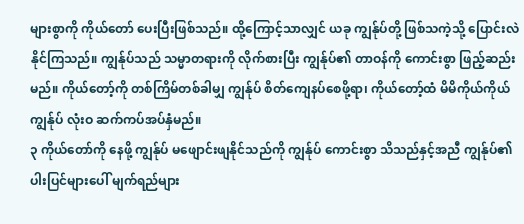များစွာကို ကိုယ်တော် ပေးပြီးဖြစ်သည်။ ထို့ကြောင့်သာလျှင် ယခု ကျွန်ုပ်တို့ ဖြစ်သကဲ့သို့ ပြောင်းလဲနိုင်ကြသည်။ ကျွန်ုပ်သည် သမ္မာတရားကို လိုက်စားပြီး ကျွန်ုပ်၏ တာဝန်ကို ကောင်းစွာ ဖြည့်ဆည်းမည်။ ကိုယ်တော့်ကို တစ်ကြိမ်တစ်ခါမျှ ကျွန်ုပ် စိတ်ကျေနပ်စေဖို့ရာ၊ ကိုယ်တော့်ထံ မိမိကိုယ်ကိုယ် ကျွန်ုပ် လုံးဝ ဆက်ကပ်အပ်နှံမည်။
၃ ကိုယ်တော်ကို နေဖို့ ကျွန်ုပ် မဖျောင်းဖျနိုင်သည်ကို ကျွန်ုပ် ကောင်းစွာ သိသည်နှင့်အညီ ကျွန်ုပ်၏ ပါးပြင်များပေါ် မျက်ရည်များ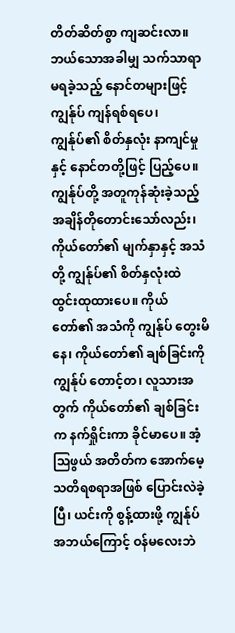တိတ်ဆိတ်စွာ ကျဆင်းလာ။ ဘယ်သောအခါမျှ သက်သာရာမရခဲ့သည့် နောင်တများဖြင့် ကျွန်ုပ် ကျန်ရစ်ရပေ၊ ကျွန်ုပ်၏ စိတ်နှလုံး နာကျင်မှုနှင့် နောင်တတို့ဖြင့် ပြည့်ပေ။ ကျွန်ုပ်တို့ အတူကုန်ဆုံးခဲ့သည့် အချိန်တိုတောင်းသော်လည်း၊ ကိုယ်တော်၏ မျက်နှာနှင့် အသံတို့ ကျွန်ုပ်၏ စိတ်နှလုံးထဲ ထွင်းထုထားပေ။ ကိုယ်တော်၏ အသံကို ကျွန်ုပ် တွေးမိနေ၊ ကိုယ်တော်၏ ချစ်ခြင်းကို ကျွန်ုပ် တောင့်တ၊ လူသားအတွက် ကိုယ်တော်၏ ချစ်ခြင်းက နက်ရှိုင်းကာ ခိုင်မာပေ။ အံ့သြဖွယ် အတိတ်က အောက်မေ့သတိရစရာအဖြစ် ပြောင်းလဲခဲ့ပြီ၊ ယင်းကို စွန့်ထားဖို့ ကျွန်ုပ် အဘယ်ကြောင့် ဝန်မလေးဘဲ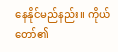နေနိုင်မည်နည်း။ ကိုယ်တော်၏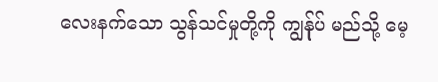လေးနက်သော သွန်သင်မှုတို့ကို ကျွန်ုပ် မည်သို့ မေ့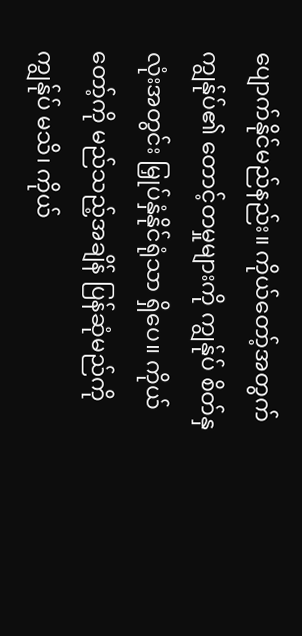ပျောက်နိုင်မည်နည်း။ ကိုယ်တော့်အတွက် ကျွန်ုပ်၏ တောင့်တမှုများကို ကျွန်ုပ် စိတ်နှလုံးအတွင်း မြှုပ်နှံနိုင်ရုံသာ ရှိပေ။ ကိုယ်တော့်ကို မည်သည့်အချိန် ပြန်ဆုံမည်ကို ကျွန်ုပ် မသိ၊ ကိုယ်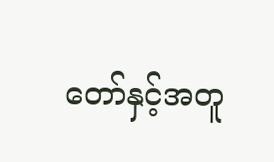တော်နှင့်အတူ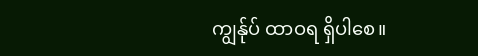ကျွန်ုပ် ထာဝရ ရှိပါစေ။